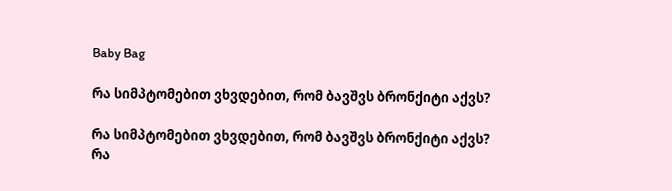Baby Bag

რა სიმპტომებით ვხვდებით, რომ ბავშვს ბრონქიტი აქვს?

რა სიმპტომებით ვხვდებით, რომ ბავშვს ბრონქიტი აქვს?
რა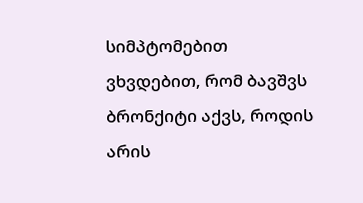სიმპტომებით ვხვდებით, რომ ბავშვს ბრონქიტი აქვს, როდის არის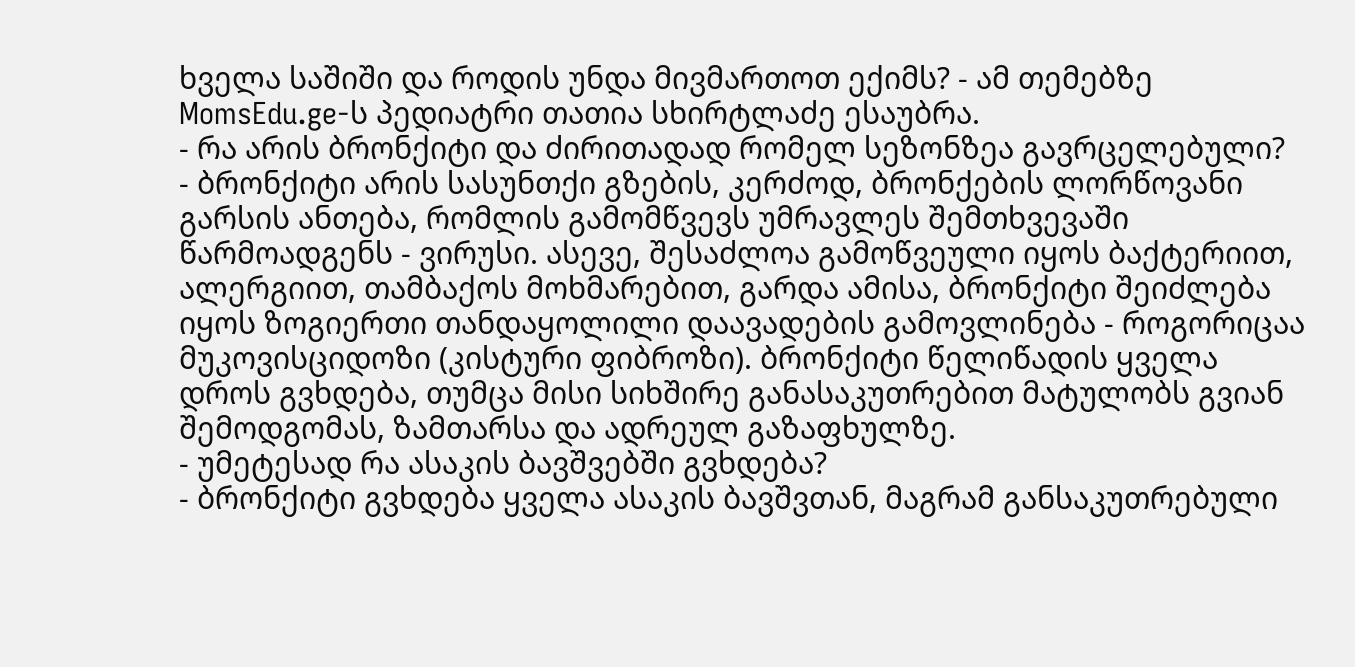ხველა საშიში და როდის უნდა მივმართოთ ექიმს? - ამ თემებზე MomsEdu.ge-ს პედიატრი თათია სხირტლაძე ესაუბრა.
- რა არის ბრონქიტი და ძირითადად რომელ სეზონზეა გავრცელებული?
- ბრონქიტი არის სასუნთქი გზების, კერძოდ, ბრონქების ლორწოვანი გარსის ანთება, რომლის გამომწვევს უმრავლეს შემთხვევაში წარმოადგენს - ვირუსი. ასევე, შესაძლოა გამოწვეული იყოს ბაქტერიით, ალერგიით, თამბაქოს მოხმარებით, გარდა ამისა, ბრონქიტი შეიძლება იყოს ზოგიერთი თანდაყოლილი დაავადების გამოვლინება - როგორიცაა მუკოვისციდოზი (კისტური ფიბროზი). ბრონქიტი წელიწადის ყველა დროს გვხდება, თუმცა მისი სიხშირე განასაკუთრებით მატულობს გვიან შემოდგომას, ზამთარსა და ადრეულ გაზაფხულზე.
- უმეტესად რა ასაკის ბავშვებში გვხდება?
- ბრონქიტი გვხდება ყველა ასაკის ბავშვთან, მაგრამ განსაკუთრებული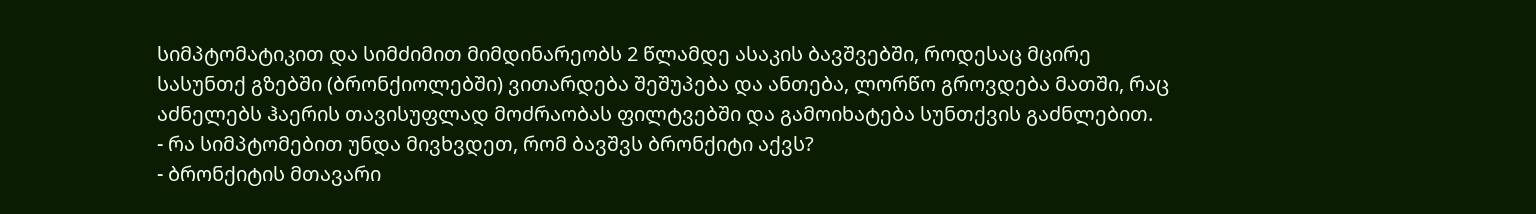სიმპტომატიკით და სიმძიმით მიმდინარეობს 2 წლამდე ასაკის ბავშვებში, როდესაც მცირე სასუნთქ გზებში (ბრონქიოლებში) ვითარდება შეშუპება და ანთება, ლორწო გროვდება მათში, რაც აძნელებს ჰაერის თავისუფლად მოძრაობას ფილტვებში და გამოიხატება სუნთქვის გაძნლებით.
- რა სიმპტომებით უნდა მივხვდეთ, რომ ბავშვს ბრონქიტი აქვს?
- ბრონქიტის მთავარი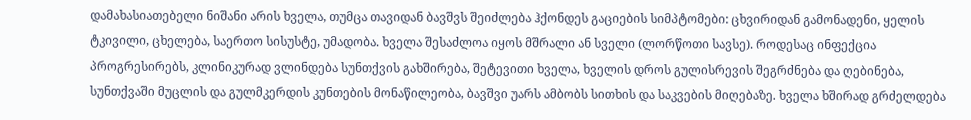დამახასიათებელი ნიშანი არის ხველა, თუმცა თავიდან ბავშვს შეიძლება ჰქონდეს გაციების სიმპტომები: ცხვირიდან გამონადენი, ყელის ტკივილი, ცხელება, საერთო სისუსტე, უმადობა. ხველა შესაძლოა იყოს მშრალი ან სველი (ლორწოთი სავსე). როდესაც ინფექცია პროგრესირებს, კლინიკურად ვლინდება სუნთქვის გახშირება, შეტევითი ხველა, ხველის დროს გულისრევის შეგრძნება და ღებინება, სუნთქვაში მუცლის და გულმკერდის კუნთების მონაწილეობა, ბავშვი უარს ამბობს სითხის და საკვების მიღებაზე. ხველა ხშირად გრძელდება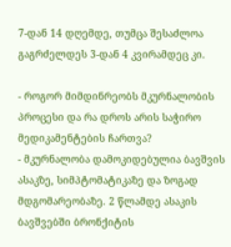7-დან 14 დღემდე, თუმცა შესაძლოა გაგრძელდეს 3-დან 4 კვირამდეც კი.

- როგორ მიმდინრეობს მკურნალობის პროცესი და რა დროს არის საჭირო მედიკამენტების ჩართვა?
- მკურნალობა დამოკიდებულია ბავშვის ასაკზე, სიმპტომატიკაზე და ზოგად მდგომარეობაზე. 2 წლამდე ასაკის ბავშვებში ბრონქიტის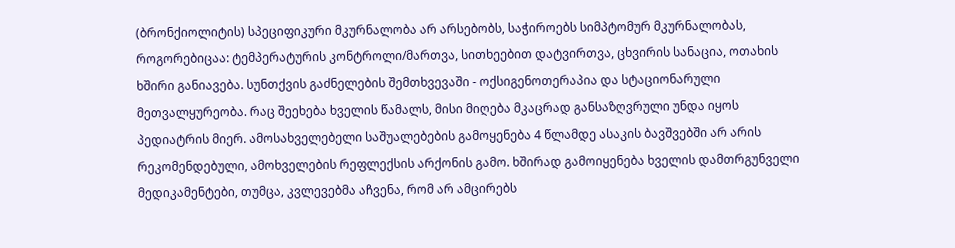(ბრონქიოლიტის) სპეციფიკური მკურნალობა არ არსებობს, საჭიროებს სიმპტომურ მკურნალობას, როგორებიცაა: ტემპერატურის კონტროლი/მართვა, სითხეებით დატვირთვა, ცხვირის სანაცია, ოთახის ხშირი განიავება. სუნთქვის გაძნელების შემთხვევაში - ოქსიგენოთერაპია და სტაციონარული მეთვალყურეობა. რაც შეეხება ხველის წამალს, მისი მიღება მკაცრად განსაზღვრული უნდა იყოს პედიატრის მიერ. ამოსახველებელი საშუალებების გამოყენება 4 წლამდე ასაკის ბავშვებში არ არის რეკომენდებული, ამოხველების რეფლექსის არქონის გამო. ხშირად გამოიყენება ხველის დამთრგუნველი მედიკამენტები, თუმცა, კვლევებმა აჩვენა, რომ არ ამცირებს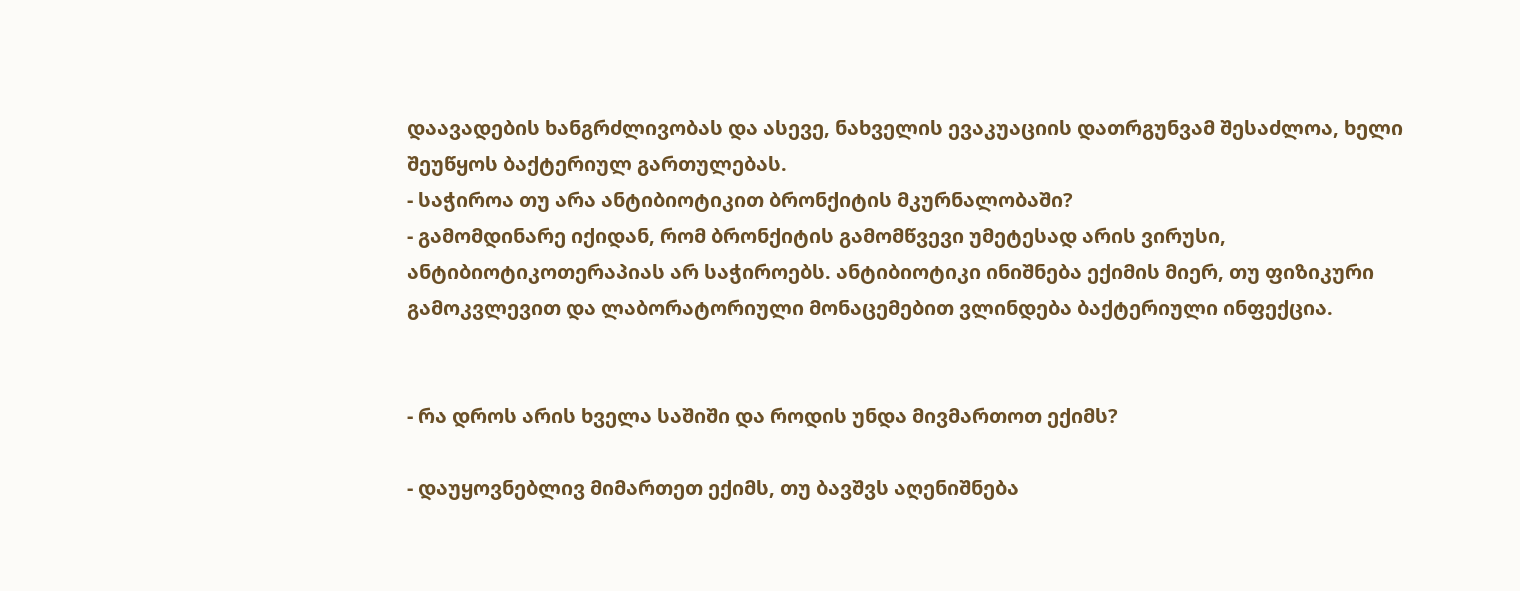დაავადების ხანგრძლივობას და ასევე, ნახველის ევაკუაციის დათრგუნვამ შესაძლოა, ხელი შეუწყოს ბაქტერიულ გართულებას.
- საჭიროა თუ არა ანტიბიოტიკით ბრონქიტის მკურნალობაში?
- გამომდინარე იქიდან, რომ ბრონქიტის გამომწვევი უმეტესად არის ვირუსი, ანტიბიოტიკოთერაპიას არ საჭიროებს. ანტიბიოტიკი ინიშნება ექიმის მიერ, თუ ფიზიკური გამოკვლევით და ლაბორატორიული მონაცემებით ვლინდება ბაქტერიული ინფექცია.


- რა დროს არის ხველა საშიში და როდის უნდა მივმართოთ ექიმს?

- დაუყოვნებლივ მიმართეთ ექიმს, თუ ბავშვს აღენიშნება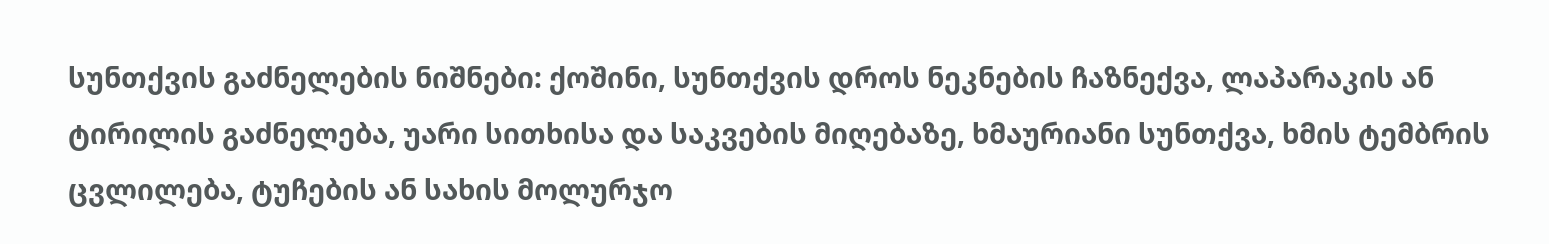სუნთქვის გაძნელების ნიშნები: ქოშინი, სუნთქვის დროს ნეკნების ჩაზნექვა, ლაპარაკის ან ტირილის გაძნელება, უარი სითხისა და საკვების მიღებაზე, ხმაურიანი სუნთქვა, ხმის ტემბრის ცვლილება, ტუჩების ან სახის მოლურჯო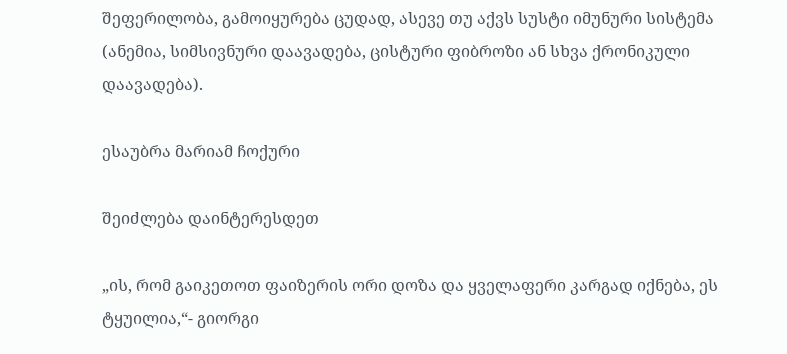შეფერილობა, გამოიყურება ცუდად, ასევე თუ აქვს სუსტი იმუნური სისტემა (ანემია, სიმსივნური დაავადება, ცისტური ფიბროზი ან სხვა ქრონიკული დაავადება).

ესაუბრა მარიამ ჩოქური

შეიძლება დაინტერესდეთ

„ის, რომ გაიკეთოთ ფაიზერის ორი დოზა და ყველაფერი კარგად იქნება, ეს ტყუილია,“- გიორგი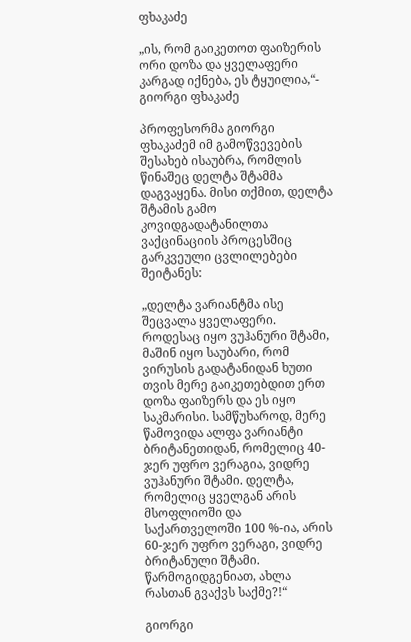ფხაკაძე

„ის, რომ გაიკეთოთ ფაიზერის ორი დოზა და ყველაფერი კარგად იქნება, ეს ტყუილია,“- გიორგი ფხაკაძე

პროფესორმა გიორგი ფხაკაძემ იმ გამოწვევების შესახებ ისაუბრა, რომლის წინაშეც დელტა შტამმა დაგვაყენა. მისი თქმით, დელტა შტამის გამო კოვიდგადატანილთა ვაქცინაციის პროცესშიც გარკვეული ცვლილებები შეიტანეს:

„დელტა ვარიანტმა ისე შეცვალა ყველაფერი. როდესაც იყო ვუჰანური შტამი, მაშინ იყო საუბარი, რომ ვირუსის გადატანიდან ხუთი თვის მერე გაიკეთებდით ერთ დოზა ფაიზერს და ეს იყო საკმარისი. სამწუხაროდ, მერე წამოვიდა ალფა ვარიანტი ბრიტანეთიდან, რომელიც 40-ჯერ უფრო ვერაგია, ვიდრე ვუჰანური შტამი. დელტა, რომელიც ყველგან არის მსოფლიოში და საქართველოში 100 %-ია, არის 60-ჯერ უფრო ვერაგი, ვიდრე ბრიტანული შტამი. წარმოგიდგენიათ, ახლა რასთან გვაქვს საქმე?!“

გიორგი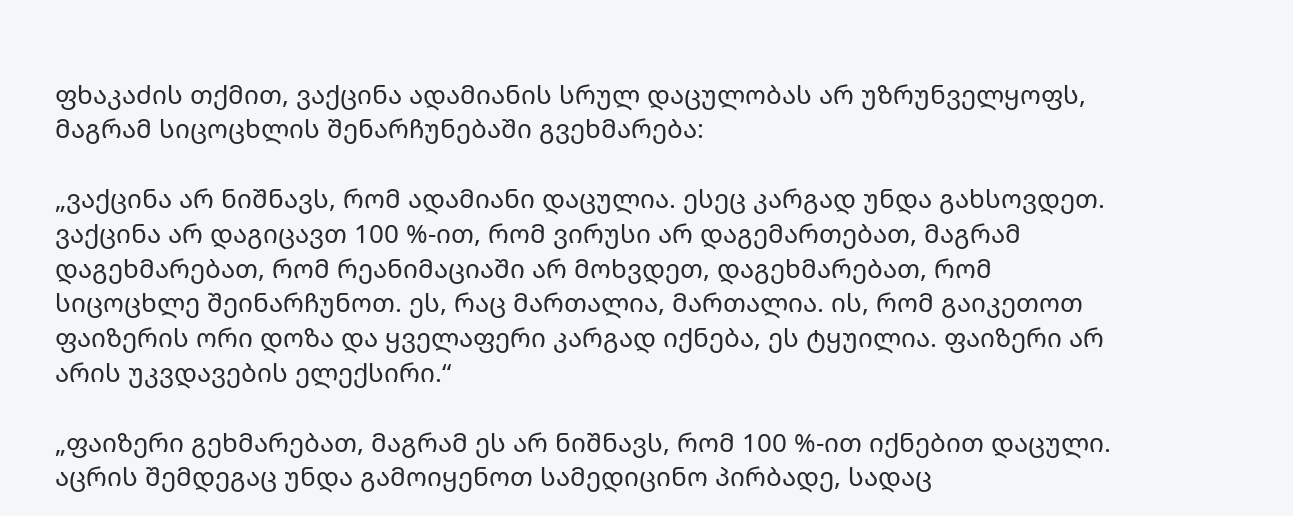ფხაკაძის თქმით, ვაქცინა ადამიანის სრულ დაცულობას არ უზრუნველყოფს, მაგრამ სიცოცხლის შენარჩუნებაში გვეხმარება:

„ვაქცინა არ ნიშნავს, რომ ადამიანი დაცულია. ესეც კარგად უნდა გახსოვდეთ. ვაქცინა არ დაგიცავთ 100 %-ით, რომ ვირუსი არ დაგემართებათ, მაგრამ დაგეხმარებათ, რომ რეანიმაციაში არ მოხვდეთ, დაგეხმარებათ, რომ სიცოცხლე შეინარჩუნოთ. ეს, რაც მართალია, მართალია. ის, რომ გაიკეთოთ ფაიზერის ორი დოზა და ყველაფერი კარგად იქნება, ეს ტყუილია. ფაიზერი არ არის უკვდავების ელექსირი.“

„ფაიზერი გეხმარებათ, მაგრამ ეს არ ნიშნავს, რომ 100 %-ით იქნებით დაცული. აცრის შემდეგაც უნდა გამოიყენოთ სამედიცინო პირბადე, სადაც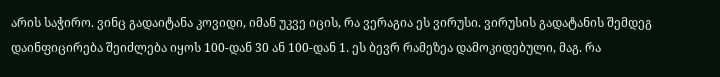არის საჭირო. ვინც გადაიტანა კოვიდი, იმან უკვე იცის, რა ვერაგია ეს ვირუსი. ვირუსის გადატანის შემდეგ დაინფიცირება შეიძლება იყოს 100-დან 30 ან 100-დან 1. ეს ბევრ რამეზეა დამოკიდებული, მაგ. რა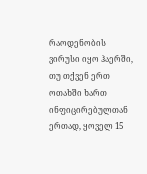რაოდენობის ვირუსი იყო ჰაერში, თუ თქვენ ერთ ოთახში ხართ ინფიცირებულთან ერთად, ყოველ 15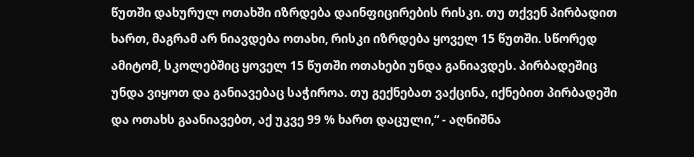წუთში დახურულ ოთახში იზრდება დაინფიცირების რისკი. თუ თქვენ პირბადით ხართ, მაგრამ არ ნიავდება ოთახი, რისკი იზრდება ყოველ 15 წუთში. სწორედ ამიტომ, სკოლებშიც ყოველ 15 წუთში ოთახები უნდა განიავდეს. პირბადეშიც უნდა ვიყოთ და განიავებაც საჭიროა. თუ გექნებათ ვაქცინა, იქნებით პირბადეში და ოთახს გაანიავებთ, აქ უკვე 99 % ხართ დაცული,“ - აღნიშნა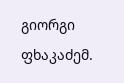გიორგი ფხაკაძემ.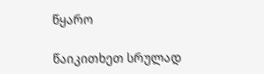წყარო

წაიკითხეთ სრულად